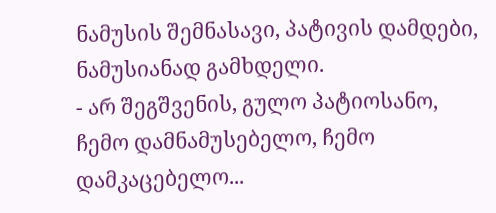ნამუსის შემნასავი, პატივის დამდები, ნამუსიანად გამხდელი.
- არ შეგშვენის, გულო პატიოსანო, ჩემო დამნამუსებელო, ჩემო დამკაცებელო...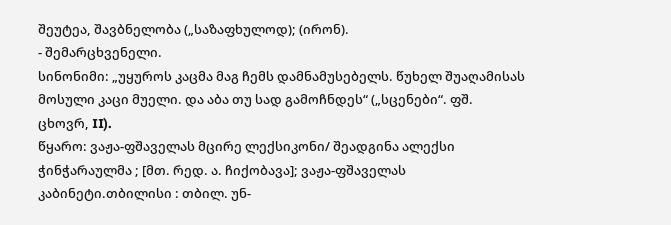შეუტეა, შავბნელობა („საზაფხულოდ); (ირონ).
- შემარცხვენელი.
სინონიმი: „უყუროს კაცმა მაგ ჩემს დამნამუსებელს. წუხელ შუაღამისას მოსული კაცი მუელი. და აბა თუ სად გამოჩნდეს“ („სცენები“. ფშ. ცხოვრ, II).
წყარო: ვაჟა-ფშაველას მცირე ლექსიკონი/ შეადგინა ალექსი ჭინჭარაულმა ; [მთ. რედ. ა. ჩიქობავა]; ვაჟა-ფშაველას კაბინეტი.თბილისი : თბილ. უნ-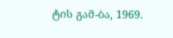ტის გამ-ბა, 1969.